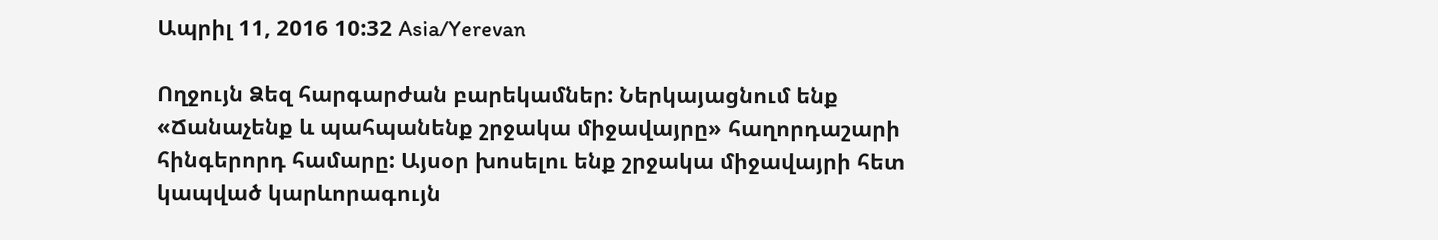Ապրիլ 11, 2016 10:32 Asia/Yerevan

Ողջույն Ձեզ հարգարժան բարեկամներ: Ներկայացնում ենք «Ճանաչենք և պահպանենք շրջակա միջավայրը» հաղորդաշարի հինգերորդ համարը: Այսօր խոսելու ենք շրջակա միջավայրի հետ կապված կարևորագույն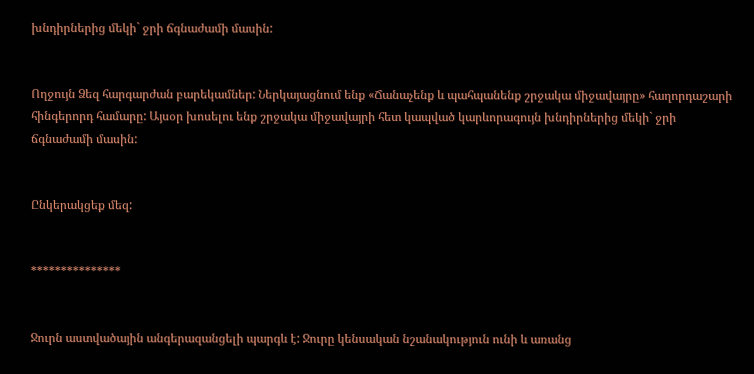խնդիրներից մեկի` ջրի ճգնաժամի մասին:


Ողջույն Ձեզ հարգարժան բարեկամներ: Ներկայացնում ենք «Ճանաչենք և պահպանենք շրջակա միջավայրը» հաղորդաշարի հինգերորդ համարը: Այսօր խոսելու ենք շրջակա միջավայրի հետ կապված կարևորագույն խնդիրներից մեկի` ջրի ճգնաժամի մասին:


Ընկերակցեք մեզ:


***************


Ջուրն աստվածային անգերազանցելի պարգև է: Ջուրը կենսական նշանակություն ունի և առանց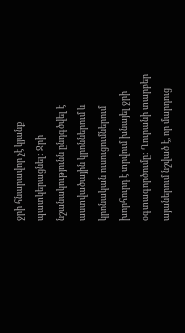ջրի հնարավոր չէ կյանք պատկերացնել: Ջրի նշանակությունն ընդգծվել է աստվածային կրոններում և կրոնական ուսուցումներում խորհուրդ է տրվում խնայել ջրի օգտագործումը: Ղուրանի տարբեր այաներում նշված է, որ մարդուց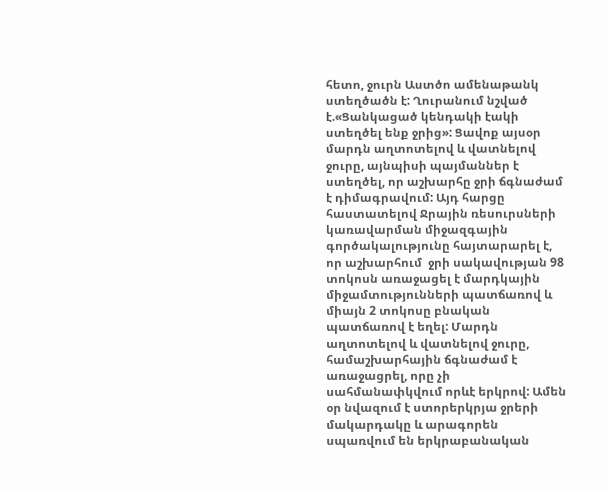հետո, ջուրն Աստծո ամենաթանկ ստեղծածն է: Ղուրանում նշված է.«Ցանկացած կենդակի էակի ստեղծել ենք ջրից»: Ցավոք այսօր մարդն աղտոտելով և վատնելով ջուրը, այնպիսի պայմաններ է ստեղծել, որ աշխարհը ջրի ճգնաժամ է դիմագրավում: Այդ հարցը հաստատելով Ջրային ռեսուրսների կառավարման միջազգային գործակալությունը հայտարարել է, որ աշխարհում  ջրի սակավության 98 տոկոսն առաջացել է մարդկային միջամտությունների պատճառով և միայն 2 տոկոսը բնական պատճառով է եղել: Մարդն աղտոտելով և վատնելով ջուրը, համաշխարհային ճգնաժամ է առաջացրել, որը չի սահմանափկվում որևէ երկրով: Ամեն օր նվազում է ստորերկրյա ջրերի մակարդակը և արագորեն սպառվում են երկրաբանական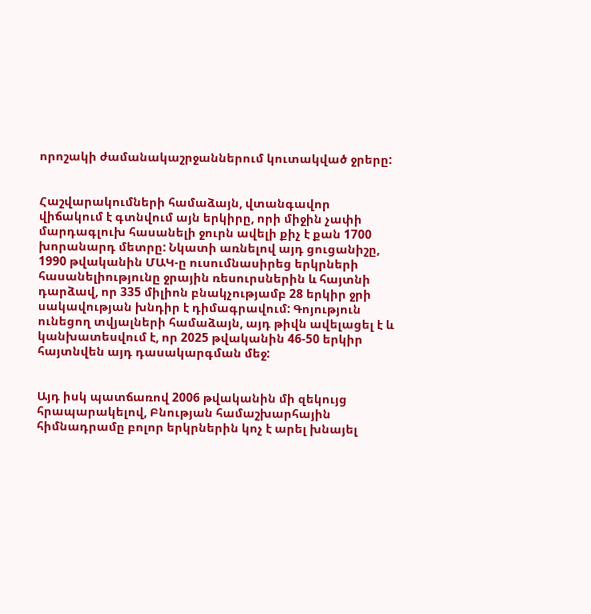որոշակի ժամանակաշրջաններում կուտակված ջրերը:


Հաշվարակումների համաձայն, վտանգավոր վիճակում է գտնվում այն երկիրը, որի միջին չափի մարդագլուխ հասանելի ջուրն ավելի քիչ է քան 1700 խորանարդ մետրը: Նկատի առնելով այդ ցուցանիշը, 1990 թվականին ՄԱԿ-ը ուսումնասիրեց երկրների հասանելիությունը ջրային ռեսուրսներին և հայտնի դարձավ, որ 335 միլիոն բնակչությամբ 28 երկիր ջրի սակավության խնդիր է դիմագրավում: Գոյություն ունեցող տվյալների համաձայն, այդ թիվն ավելացել է և կանխատեսվում է, որ 2025 թվականին 46-50 երկիր հայտնվեն այդ դասակարգման մեջ:


Այդ իսկ պատճառով 2006 թվականին մի զեկույց հրապարակելով, Բնության համաշխարհային հիմնադրամը բոլոր երկրներին կոչ է արել խնայել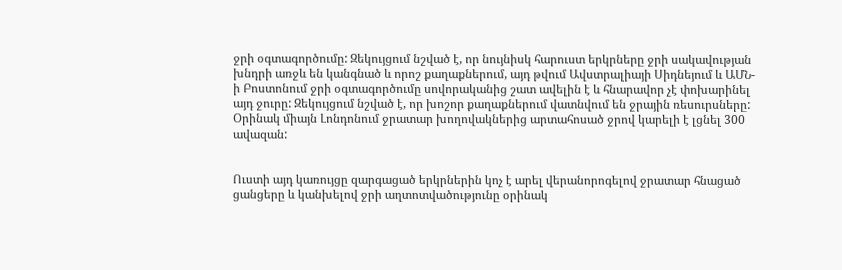ջրի օգտագործումը: Զեկույցում նշված է, որ նույնիսկ հարուստ երկրները ջրի սակավության խնդրի առջև են կանգնած և որոշ քաղաքներում, այդ թվում Ավստրալիայի Սիդնեյում և ԱՄՆ-ի Բոստոնում ջրի օգտագործումը սովորականից շատ ավելին է և հնարավոր չէ փոխարինել այդ ջուրը: Զեկույցում նշված է, որ խոշոր քաղաքներում վատնվում են ջրային ռեսուրսները: Օրինակ միայն Լոնդոնում ջրատար խողովակներից արտահոսած ջրով կարելի է լցնել 300 ավազան:


Ուստի այդ կառույցը զարգացած երկրներին կոչ է արել վերանորոգելով ջրատար հնացած ցանցերը և կանխելով ջրի աղտոտվածությունը օրինակ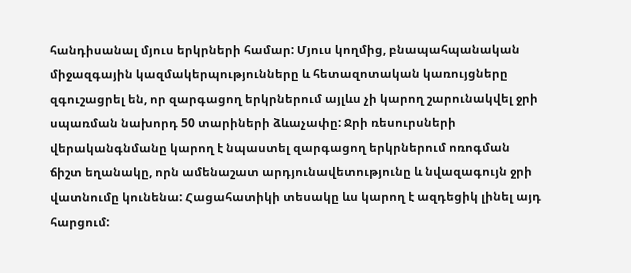հանդիսանալ մյուս երկրների համար: Մյուս կողմից, բնապահպանական միջազգային կազմակերպությունները և հետազոտական կառույցները զգուշացրել են, որ զարգացող երկրներում այլևս չի կարող շարունակվել ջրի սպառման նախորդ 50 տարիների ձևաչափը: Ջրի ռեսուրսների վերականգնմանը կարող է նպաստել զարգացող երկրներում ոռոգման ճիշտ եղանակը, որն ամենաշատ արդյունավետությունը և նվազագույն ջրի վատնումը կունենա: Հացահատիկի տեսակը ևս կարող է ազդեցիկ լինել այդ հարցում: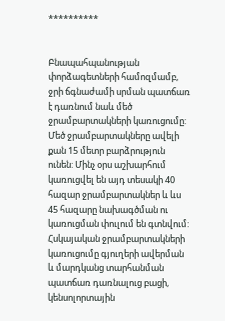**********


Բնապահպանության փորձագետների համոզմամբ, ջրի ճգնաժամի սրման պատճառ է դառնում նաև մեծ ջրամբարտակների կառուցումը: Մեծ ջրամբարտակները ավելի քան 15 մետր բարձրություն ունեն: Մինչ օրս աշխարհում կառուցվել են այդ տեսակի 40 հազար ջրամբարտակներ և ևս 45 հազարը նախագծման ու կառուցման փուլում են գտնվում: Հսկայական ջրամբարտակների կառուցումը գյուղերի ավերման և մարդկանց տարհանման պատճառ դառնալուց բացի, կենսոլորտային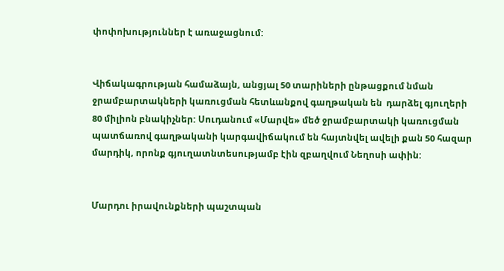փոփոխություններ է առաջացնում:


Վիճակագրության համաձայն, անցյալ 50 տարիների ընթացքում նման ջրամբարտակների կառուցման հետևանքով գաղթական են  դարձել գյուղերի 80 միլիոն բնակիչներ: Սուդանում «Մարվե» մեծ ջրամբարտակի կառուցման պատճառով գաղթականի կարգավիճակում են հայտնվել ավելի քան 50 հազար մարդիկ, որոնք գյուղատնտեսությամբ էին զբաղվում Նեղոսի ափին:


Մարդու իրավունքների պաշտպան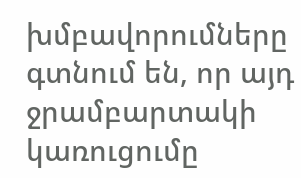խմբավորումները գտնում են, որ այդ ջրամբարտակի կառուցումը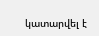կատարվել է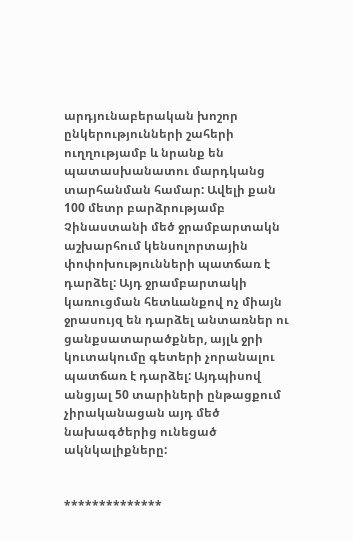արդյունաբերական խոշոր ընկերությունների շահերի ուղղությամբ և նրանք են պատասխանատու մարդկանց տարհանման համար: Ավելի քան 100 մետր բարձրությամբ Չինաստանի մեծ ջրամբարտակն աշխարհում կենսոլորտային փոփոխությունների պատճառ է դարձել: Այդ ջրամբարտակի կառուցման հետևանքով ոչ միայն ջրասույզ են դարձել անտառներ ու ցանքսատարածքներ, այլև ջրի կուտակումը գետերի չորանալու պատճառ է դարձել: Այդպիսով անցյալ 50 տարիների ընթացքում չիրականացան այդ մեծ նախագծերից ունեցած ակնկալիքները:


**************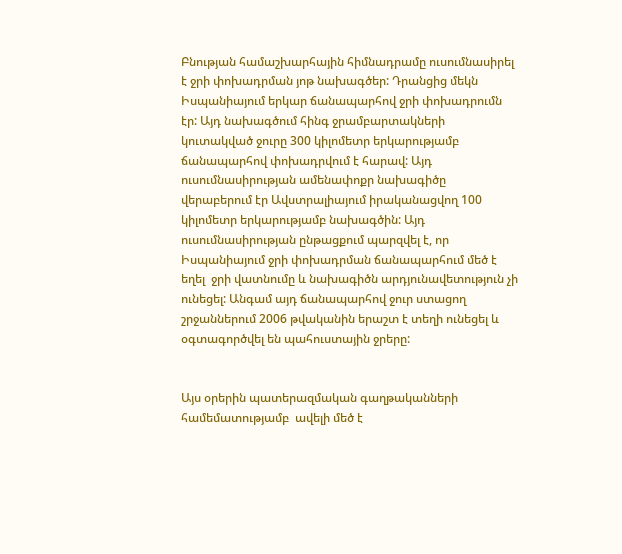Բնության համաշխարհային հիմնադրամը ուսումնասիրել է ջրի փոխադրման յոթ նախագծեր: Դրանցից մեկն Իսպանիայում երկար ճանապարհով ջրի փոխադրումն էր: Այդ նախագծում հինգ ջրամբարտակների կուտակված ջուրը 300 կիլոմետր երկարությամբ ճանապարհով փոխադրվում է հարավ: Այդ ուսումնասիրության ամենափոքր նախագիծը վերաբերում էր Ավստրալիայում իրականացվող 100 կիլոմետր երկարությամբ նախագծին: Այդ ուսումնասիրության ընթացքում պարզվել է, որ Իսպանիայում ջրի փոխադրման ճանապարհում մեծ է եղել  ջրի վատնումը և նախագիծն արդյունավետություն չի ունեցել: Անգամ այդ ճանապարհով ջուր ստացող շրջաններում 2006 թվականին երաշտ է տեղի ունեցել և օգտագործվել են պահուստային ջրերը:


Այս օրերին պատերազմական գաղթականների համեմատությամբ  ավելի մեծ է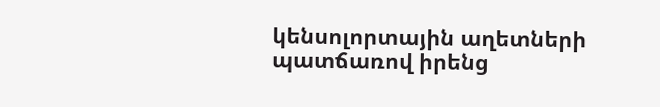կենսոլորտային աղետների պատճառով իրենց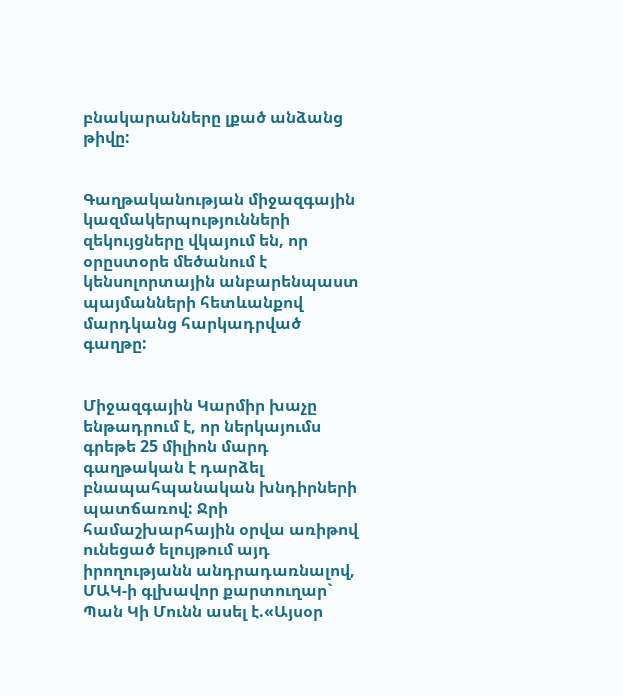բնակարանները լքած անձանց թիվը:


Գաղթականության միջազգային կազմակերպությունների զեկույցները վկայում են, որ օրըստօրե մեծանում է կենսոլորտային անբարենպաստ պայմանների հետևանքով մարդկանց հարկադրված գաղթը:


Միջազգային Կարմիր խաչը ենթադրում է, որ ներկայումս գրեթե 25 միլիոն մարդ գաղթական է դարձել բնապահպանական խնդիրների պատճառով: Ջրի համաշխարհային օրվա առիթով ունեցած ելույթում այդ իրողությանն անդրադառնալով, ՄԱԿ-ի գլխավոր քարտուղար` Պան Կի Մունն ասել է.«Այսօր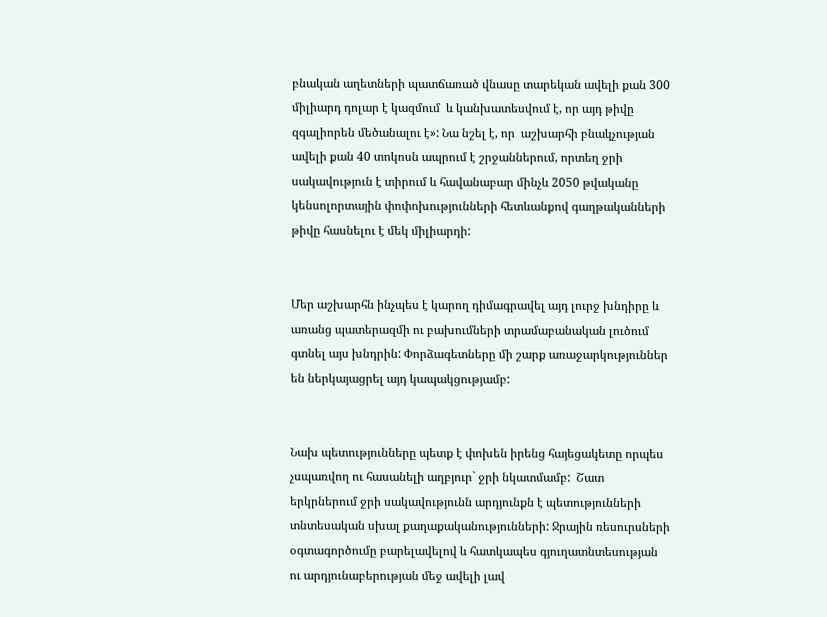բնական աղետների պատճառած վնասը տարեկան ավելի քան 300 միլիարդ դոլար է կազմում  և կանխատեսվում է, որ այդ թիվը զգալիորեն մեծանալու է»: Նա նշել է, որ  աշխարհի բնակչության ավելի քան 40 տոկոսն ապրում է շրջաններում, որտեղ ջրի սակավություն է տիրում և հավանաբար մինչև 2050 թվականը կենսոլորտային փոփոխությունների հետևանքով գաղթականների թիվը հասնելու է մեկ միլիարդի:


Մեր աշխարհն ինչպես է կարող դիմագրավել այդ լուրջ խնդիրը և առանց պատերազմի ու բախումների տրամաբանական լուծում գտնել այս խնդրին: Փորձագետները մի շարք առաջարկություններ են ներկայացրել այդ կապակցությամբ:


Նախ պետությունները պետք է փոխեն իրենց հայեցակետը որպես չսպառվող ու հասանելի աղբյուր` ջրի նկատմամբ:  Շատ երկրներում ջրի սակավությունն արդյունքն է պետությունների տնտեսական սխալ քաղաքականությունների: Ջրային ռեսուրսների օգտագործումը բարելավելով և հատկապես գյուղատնտեսության ու արդյունաբերության մեջ ավելի լավ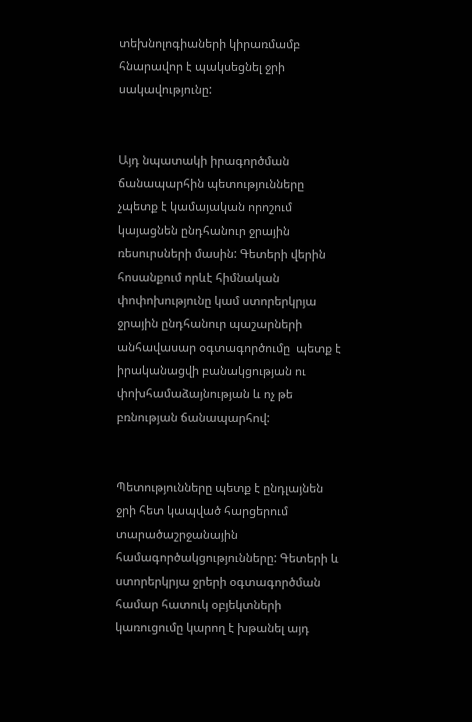տեխնոլոգիաների կիրառմամբ հնարավոր է պակսեցնել ջրի սակավությունը:


Այդ նպատակի իրագործման ճանապարհին պետությունները չպետք է կամայական որոշում կայացնեն ընդհանուր ջրային ռեսուրսների մասին: Գետերի վերին հոսանքում որևէ հիմնական փոփոխությունը կամ ստորերկրյա ջրային ընդհանուր պաշարների անհավասար օգտագործումը  պետք է իրականացվի բանակցության ու փոխհամաձայնության և ոչ թե բռնության ճանապարհով:


Պետությունները պետք է ընդլայնեն ջրի հետ կապված հարցերում տարածաշրջանային համագործակցությունները: Գետերի և ստորերկրյա ջրերի օգտագործման համար հատուկ օբյեկտների կառուցումը կարող է խթանել այդ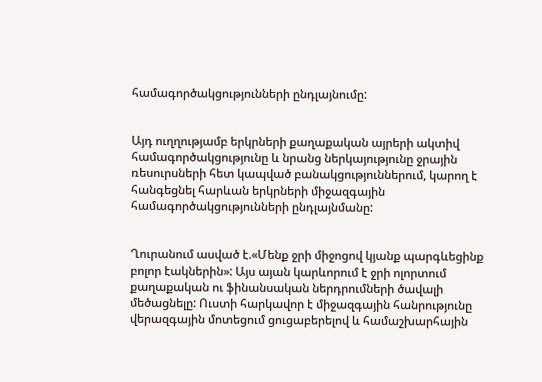համագործակցությունների ընդլայնումը:


Այդ ուղղությամբ երկրների քաղաքական այրերի ակտիվ համագործակցությունը և նրանց ներկայությունը ջրային ռեսուրսների հետ կապված բանակցություններում, կարող է հանգեցնել հարևան երկրների միջազգային համագործակցությունների ընդլայնմանը:


Ղուրանում ասված է.«Մենք ջրի միջոցով կյանք պարգևեցինք բոլոր էակներին»: Այս այան կարևորում է ջրի ոլորտում քաղաքական ու ֆինանսական ներդրումների ծավալի մեծացնելը: Ուստի հարկավոր է միջազգային հանրությունը վերազգային մոտեցում ցուցաբերելով և համաշխարհային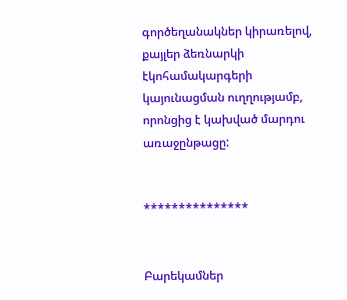գործեղանակներ կիրառելով, քայլեր ձեռնարկի էկոհամակարգերի կայունացման ուղղությամբ,  որոնցից է կախված մարդու առաջընթացը:


***************


Բարեկամներ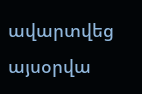ավարտվեց այսօրվա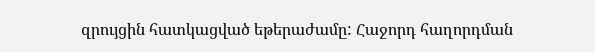զրույցին հատկացված եթերաժամը: Հաջորդ հաղորդման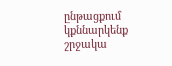ընթացքում կքննարկենք շրջակա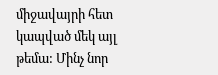միջավայրի հետ կապված մեկ այլ թեմա: Մինչ նոր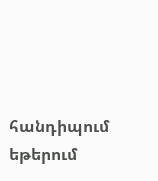հանդիպում եթերում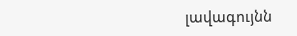լավագույնն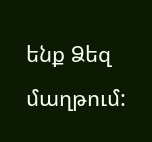ենք Ձեզ մաղթում: